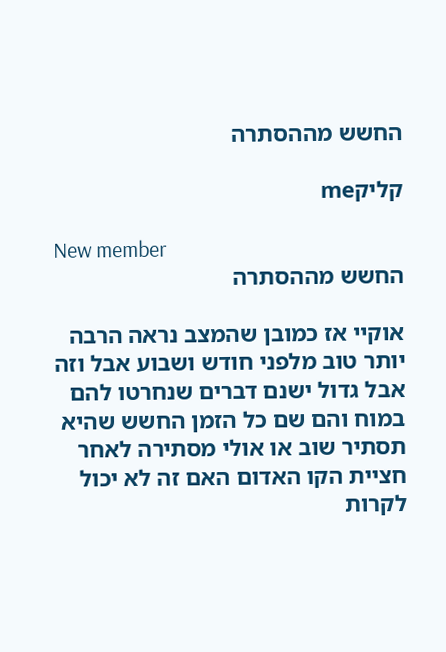החשש מההסתרה

קליקme

New member
החשש מההסתרה

אוקיי אז כמובן שהמצב נראה הרבה יותר טוב מלפני חודש ושבוע אבל וזה אבל גדול ישנם דברים שנחרטו להם במוח והם שם כל הזמן החשש שהיא תסתיר שוב או אולי מסתירה לאחר חציית הקו האדום האם זה לא יכול לקרות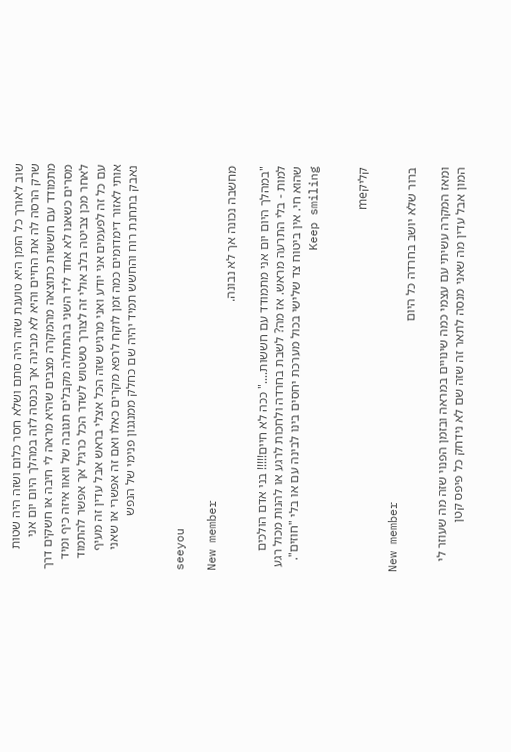שוב לאורך כל הזמן היא טוענת שזה היה סתם ושלא חסר כלום ושזה היה שטות שרק הרסה לה את החיים והיא לא מבינה אך נכנסה לזה במהלך היום יום אני מתמודד עם חששות כתוצאה מהמקרה מצבים שהיא מראה לי חיבה או חשקים דרך מסרים כשאנו לא אחד ליד השני בהתחלה מקבלים תגובה של וואוו איזה כיף ומיד לאחר מכן צביטה בלב אולי זה לצורך טשטוש לשדר הכל כרגיל אך אפשר להתמוד עם כל זה לפעמים אני יודע ואני מרגיש שזה הכל אצלי בראש אבל עדין זה מעיף אותי לאזור דימדומים כמה זמן לוקח לרפא מקרים כאלו ואם זה אפשרי או שאני נאבק בתחנת רוח והחשש תמיד יהיה שם כחלק ממנגנון פנימי של הנפש


seeyou

New member
מחשבה נכונה אך לא נבונה.

"במהלך היום יום אני מתמודד עם חששות...." ככה לא חיים!!!!! בני אדם הולכים למות - בלי התרעה מראש. אז מה? לשבת בחרדה ולחכות לרגע או להנות מכול רגע שהוא חי. אין ביטוח צד שלישי בכול מערכת יחסים בינו לבינה עם או בלי "חוזים". Keep smiling


קליקme

New member
ברור שלא יושב בחרדה כל היום

ומאז המקרה עשיתי עם עצמי כמה שינויים במראה ובזמן הפנוי שזה מה שעוזר לי המון אבל עדין מה שאני מנסה לתאר זה שזה שם לא נידחק כל פיפס קטן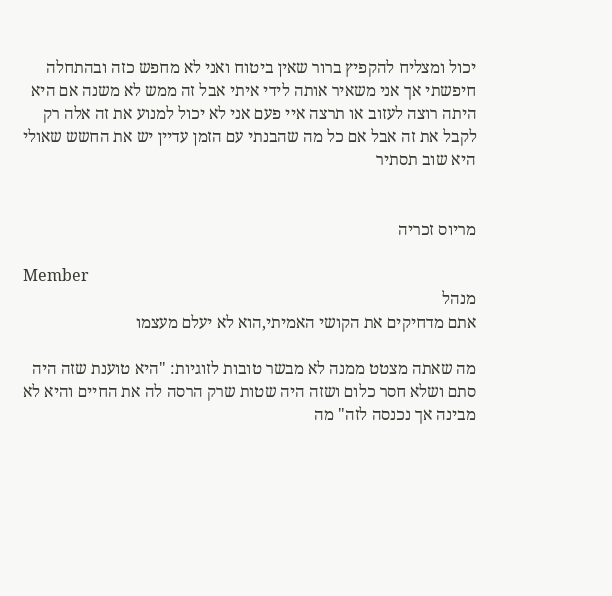יכול ומצליח להקפיץ ברור שאין ביטוח ואני לא מחפש כזה ובהתחלה חיפשתי אך אני משאיר אותה לידי איתי אבל זה ממש לא משנה אם היא היתה רוצה לעזוב או תרצה איי פעם אני לא יכול למנוע את זה אלה רק לקבל את זה אבל אם כל מה שהבנתי עם הזמן עדיין יש את החשש שאולי היא שוב תסתיר


מריוס זכריה

Member
מנהל
אתם מדחיקים את הקושי האמיתי,הוא לא יעלם מעצמו

מה שאתה מצטט ממנה לא מבשר טובות לזוגיות: "היא טוענת שזה היה סתם ושלא חסר כלום ושזה היה שטות שרק הרסה לה את החיים והיא לא מבינה אך נכנסה לזה" מה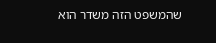שהמשפט הזה משדר הוא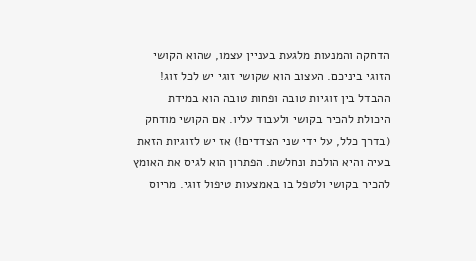הדחקה והמנעות מלגעת בעניין עצמו, שהוא הקושי הזוגי ביניכם. העצוב הוא שקושי זוגי יש לכל זוג! ההבדל בין זוגיות טובה ופחות טובה הוא במידת היכולת להכיר בקושי ולעבוד עליו. אם הקושי מודחק (בדרך כלל, על ידי שני הצדדים!) אז יש לזוגיות הזאת בעיה והיא הולכת ונחלשת. הפתרון הוא לגיס את האומץ להכיר בקושי ולטפל בו באמצעות טיפול זוגי. מריוס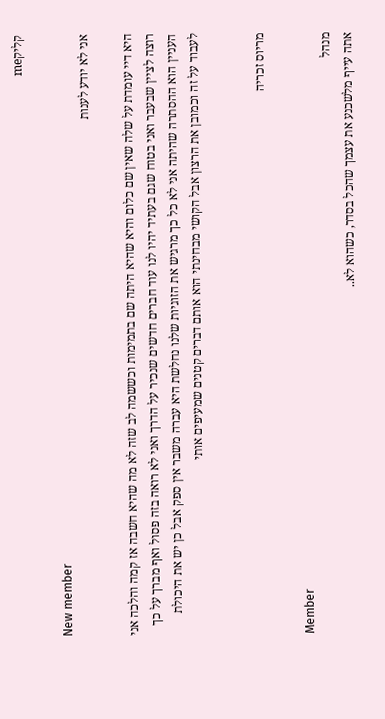קליקme

New member
אני לא יודע לענות

היא דיי עומדת על שלה שאין שם כלום והיא שהיא היתה שם בתמימות וכששמה לב שזה לא מה שהיא חשבה אז קמה והלכה אני רוצה לציין שבעבר ואני בטוח שגם בעתיד יהיו לנו עוד חברים חדשים שנכיר על הדרך ואני לא רואה בזה פסול ואף מברך על כך העניין הוא ההסתרה שהיתה אני לא כל כך מרגיש את הזוגיות שלנו נחלשת היא עברה משבר אין ספק אבל כן יש את היכולת לעבוד על זה וכמובן את הרצון אבל הקושי מבחינתי הוא אותם דברים קטנים שמעיפים אותי


מריוס זכריה

Member
מנהל
אתה עייף מלשכנע את עצמך שהכל בסדר, כשהוא לא..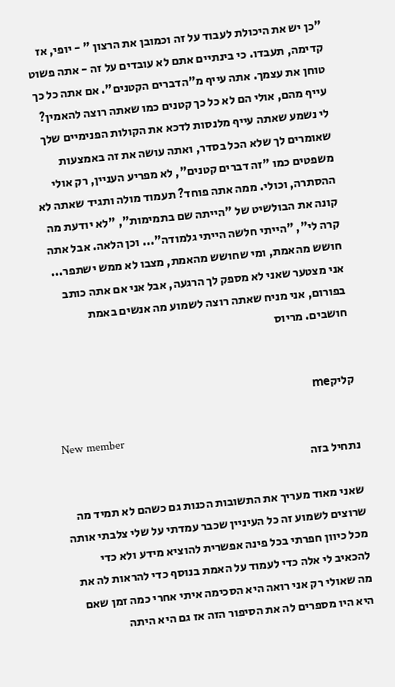"כן יש את היכולת לעבוד על זה וכמובן את הרצון " - יופי, אז קדימה, תעבדו. כי בינתיים אתם לא עובדים על זה - אתה פשוט טוחן את עצמך. אתה עייף מ"הדברים הקטנים". אם אתה כל כך עייף מהם, אולי הם לא כל כך קטנים כמו שאתה רוצה להאמין? לי נשמע שאתה עייף מלנסות לדכא את הקולות הפנימיים שלך שאומרים לך שלא הכל בסדר, ואתה עושה את זה באמצעות משפטים כמו "זה דברים קטנים", לא מפריע העניין, רק אולי ההסתרה, וכולי. ממה אתה פוחד? תעמוד מולה ותגיד שאתה לא קונה את הבולשיט של "הייתה שם בתמימות", "לא יודעת מה קרה לי", "הייתי חלשה הייתי גלמודה"... וכן הלאה. אבל אתה חושש מהאמת, ומי שחושש מהאמת, מצבו לא ממש ישתפר... אני מצטער שאני לא מספק לך הרגעה, אבל אני אם אתה כותב בפורום, אני מניח שאתה רוצה לשמוע מה אנשים באמת חושבים. מריוס


קליקme

New member
נתחיל בזה

שאני מאוד מעריך את התשובות הכנות גם כשהם לא תמיד מה שרוצים לשמוע זה כל העיניין שכבר עמדתי על שלי צלבתי אותה מכל כיוון חפרתי בכל פינה אפשרית להוציא מידע ולא כדי להכאיב לי אלה כדי לעמוד על האמת בנוסף כדי להראות לה את מה שאולי רק אני רואה היא הסכימה איתי אחרי כמה זמן שאם היא היו מספרים לה את הסיפור הזה אז גם היא היתה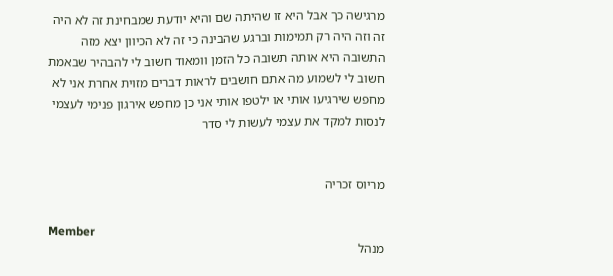מרגישה כך אבל היא זו שהיתה שם והיא יודעת שמבחינת זה לא היה זה וזה היה רק תמימות וברגע שהבינה כי זה לא הכיוון יצא מזה התשובה היא אותה תשובה כל הזמן וומאוד חשוב לי להבהיר שבאמת חשוב לי לשמוע מה אתם חושבים לראות דברים מזוית אחרת אני לא מחפש שירגיעו אותי או ילטפו אותי אני כן מחפש אירגון פנימי לעצמי לנסות למקד את עצמי לעשות לי סדר


מריוס זכריה

Member
מנהל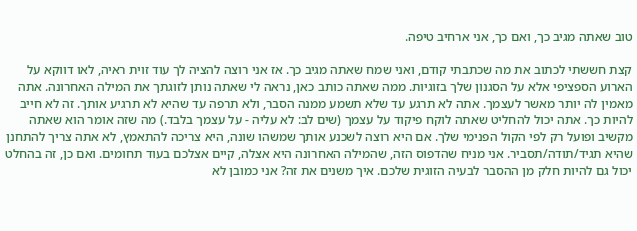טוב שאתה מגיב כך, ואם כך, אני ארחיב טיפה.

קצת חששתי לכתוב את מה שכתבתי קודם, ואני שמח שאתה מגיב כך. אז אני רוצה להציה לך עוד זוית ראיה, לאו דווקא על הארוע הספציפי אלא על הסגנון שלך בזוגיות. ממה שאתה כותב כאן, נראה לי שאתה נותן לזוגתך את המילה האחרונה. אתה מאמין לה יותר מאשר לעצמך. אתה לא תרגע עד שלא תשמע ממנה הסבר, ולא תרפה עד שהיא לא תרגיע אותך. זה לא חייב להיות כך. אתה יכול להחליט שאתה לוקח פיקוד על עצמך (שים לב: לא עליה - על עצמך בלבד.) מה שזה אומר הוא שאתה מקשיב ופועל רק לפי הקול הפנימי שלך. אם היא רוצה לשכנע אותך שמשהו שונה, היא צריכה להתאמץ, לא אתה צריך להתחנן שהיא תגיד/תודה/תסביר. אני מניח שהדפוס הזה, שהמילה האחרונה היא אצלה, קיים אצלכם בעוד תחומים. ואם כן, זה בהחלט יכול גם להיות חלק מן ההסבר לבעיה הזוגית שלכם. איך משנים את זה? אני כמובן לא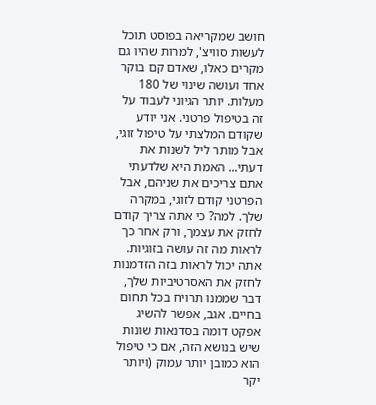חושב שמקריאה בפוסט תוכל לעשות סוויצ', למרות שהיו גם מקרים כאלו, שאדם קם בוקר אחד ועושה שינוי של 180 מעלות. יותר הגיוני לעבוד על זה בטיפול פרטני. אני יודע שקודם המלצתי על טיפול זוגי, אבל מותר ליל לשנות את דעתי... האמת היא שלדעתי אתם צריכים את שניהם, אבל הפרטני קודם לזוגי, במקרה שלך. למה? כי אתה צריך קודם לחזק את עצמך, ורק אחר כך לראות מה זה עושה בזוגיות. אתה יכול לראות בזה הזדמנות לחזק את האסרטיביות שלך, דבר שממנו תרויח בכל תחום בחיים. אגב, אפשר להשיג אפקט דומה בסדנאות שונות שיש בנושא הזה, אם כי טיפול הוא כמובן יותר עמוק (ויותר יקר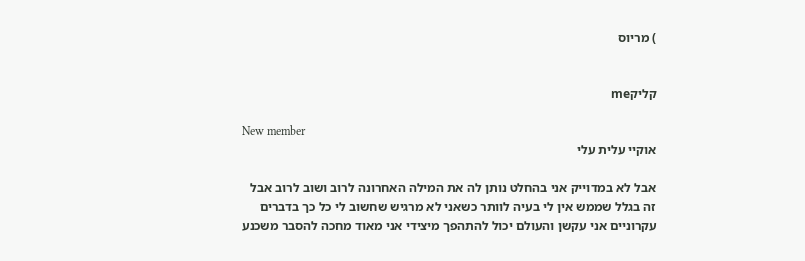) מריוס


קליקme

New member
אוקיי עלית עלי

אבל לא במדוייק אני בהחלט נותן לה את המילה האחרונה לרוב ושוב לרוב אבל זה בגלל שממש אין לי בעיה לוותר כשאני לא מרגיש שחשוב לי כל כך בדברים עקרוניים אני עקשן והעולם יכול להתהפך מיצידי אני מאוד מחכה להסבר משכנע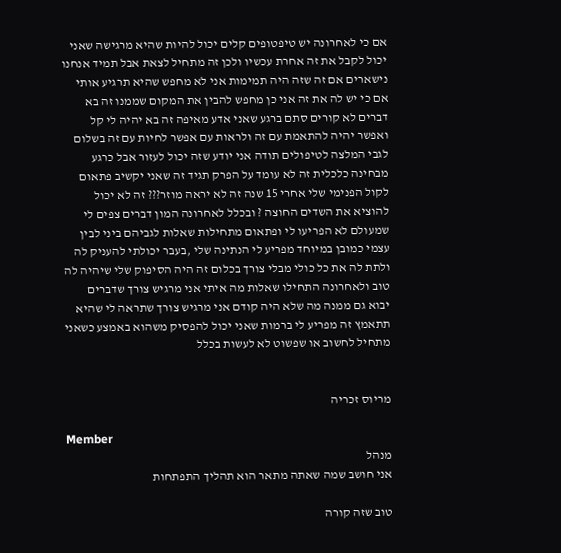אם כי לאחרונה יש טיפטופים קלים יכול להיות שהיא מרגישה שאני יכול לקבל את זה אחרת עכשיו ולכן זה מתחיל לצאת אבל תמיד אנחנו נישארים אם זה שזה היה תמימות אני לא מחפש שהיא תרגיע אותי אם כי יש לה את זה אני כן מחפש להבין את המקום שממנו זה בא דברים לא קורים סתם ברגע שאני אדע מאיפה זה בא יהיה לי קל ואפשר יהיה להתאמת עם זה ולראות עם אפשר לחיות עם זה בשלום לגבי המלצה לטיפולים תודה אני יודע שזה יכול לעזור אבל כרגע מבחינה כלכלית זה לא עומד על הפרק תגיד זה שאני יקשיב פתאום לקול הפנימי שלי אחרי 15 שנה זה לא יראה מוזר??? זה לא יכול להוציא את השדים החוצה ? ובכלל לאחרונה המון דברים צפים לי שמעולם לא הפריעו לי ופתאום מתחילות שאלות לגביהם ביני לבין עצמי כמובן במיוחד מפריע לי הנתינה שלי ,בעבר יכולתי להעניק לה ולתת לה את כל כולי מבלי צורך בכלום זה היה הסיפוק שלי שיהיה לה טוב ולאחרונה התחילו שאלות מה איתי אני מרגיש צורך שדברים יבוא גם ממנה מה שלא היה קודם אני מרגיש צורך שתראה לי שהיא תתאמץ זה מפריע לי ברמות שאני יכול להפסיק משהוא באמצע כשאני מתחיל לחשוב או שפשוט לא לעשות בכלל


מריוס זכריה

Member
מנהל
אני חושב שמה שאתה מתאר הוא תהליך התפתחות

טוב שזה קורה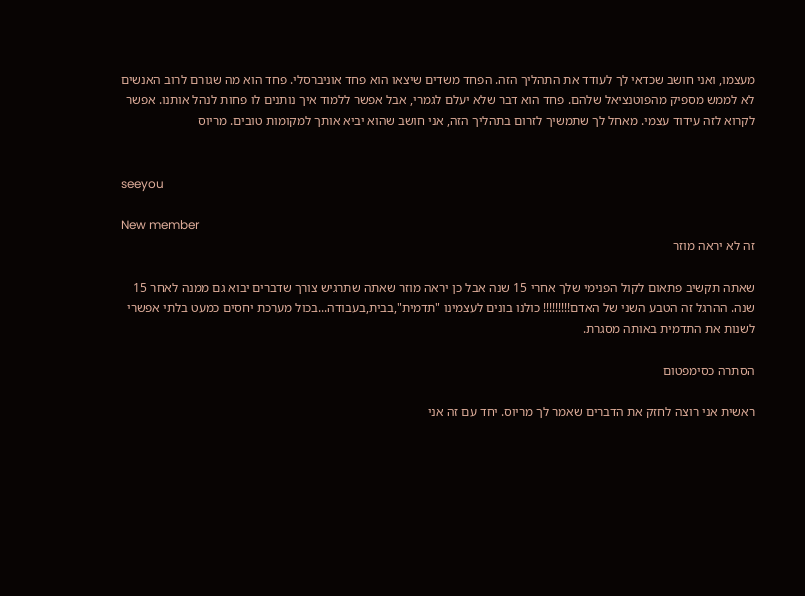מעצמו, ואני חושב שכדאי לך לעודד את התהליך הזה. הפחד משדים שיצאו הוא פחד אוניברסלי. פחד הוא מה שגורם לרוב האנשים לא לממש מספיק מהפוטנציאל שלהם. פחד הוא דבר שלא יעלם לגמרי, אבל אפשר ללמוד איך נותנים לו פחות לנהל אותנו. אפשר לקרוא לזה עידוד עצמי. מאחל לך שתמשיך לזרום בתהליך הזה, אני חושב שהוא יביא אותך למקומות טובים. מריוס


seeyou

New member
זה לא יראה מוזר

שאתה תקשיב פתאום לקול הפנימי שלך אחרי 15 שנה אבל כן יראה מוזר שאתה שתרגיש צורך שדברים יבוא גם ממנה לאחר 15 שנה. ההרגל זה הטבע השני של האדם!!!!!!!!! כולנו בונים לעצמינו "תדמית",בבית,בעבודה...בכול מערכת יחסים כמעט בלתי אפשרי לשנות את התדמית באותה מסגרת.

הסתרה כסימפטום

ראשית אני רוצה לחזק את הדברים שאמר לך מריוס. יחד עם זה אני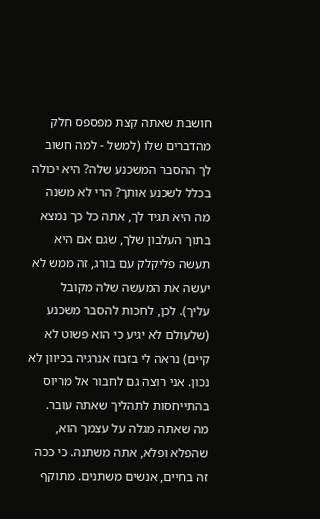חושבת שאתה קצת מפספס חלק מהדברים שלו (למשל - למה חשוב לך ההסבר המשכנע שלה? היא יכולה בכלל לשכנע אותך? הרי לא משנה מה היא תגיד לך, אתה כל כך נמצא בתוך העלבון שלך, שגם אם היא תעשה פליקלק עם בורג, זה ממש לא יעשה את המעשה שלה מקובל עליך). לכן, לחכות להסבר משכנע (שלעולם לא יגיע כי הוא פשוט לא קיים) נראה לי בזבוז אנרגיה בכיוון לא נכון. אני רוצה גם לחבור אל מריוס בהתייחסות לתהליך שאתה עובר. מה שאתה מגלה על עצמך הוא, שהפלא ופלא, אתה משתנה. כי ככה זה בחיים, אנשים משתנים. מתוקף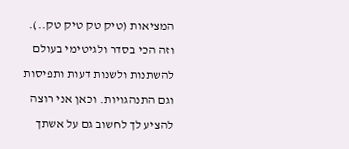המציאות (טיק טק טיק טק..). וזה הכי בסדר ולגיטימי בעולם להשתנות ולשנות דעות ותפיסות וגם התנהגויות. וכאן אני רוצה להציע לך לחשוב גם על אשתך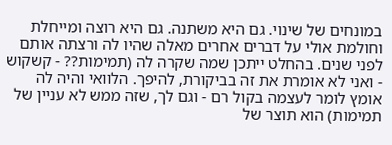במונחים של שינוי. גם היא משתנה. גם היא רוצה ומייחלת וחולמת אולי על דברים אחרים מאלה שהיו לה ורצתה אותם לפני שנים. בהחלט ייתכן שמה שקרה לה (תמימות?? - קשקוש - ואני לא אומרת את זה בביקורת, להיפך. הלוואי והיה לה אומץ לומר לעצמה בקול רם - וגם לך, שזה ממש לא עניין של תמימות) הוא תוצר של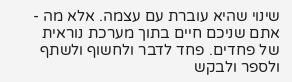שינוי שהיא עוברת עם עצמה. אלא מה - אתם שניכם חיים בתוך מערכת נוראית של פחדים. פחד לדבר ולחשוף ולשתף ולספר ולבקש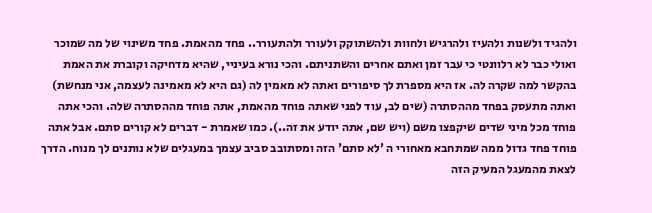ולהגיד ולשנות ולהעיז ולהרגיש ולחוות ולהשתוקק ולעורר ולהתעורר.. פחד מהאמת. פחד משינוי של מה שמוכר ואולי כבר לא רלוונטי כי עבר זמן ואתם אחרים והשתניתם. והכי נורא בעיניי, שהיא מדחיקה וקוברת את האמת בהקשר למה שקרה לה. אז היא מספרת לך סיפורים ואתה לא מאמין לה (גם היא לא מאמינה לעצמה, אני מנחשת) ואתה מתעסק בפחד מההסתרה (שים לב, עוד לפני שאתה פוחד מהאמת, אתה פוחד מההסתרה שלה. והכי אתה פוחד מכל מיני שדים שיקפצו משם (ויש שם, אתה יודע את זה..). כמו שאמרת - דברים לא קורים סתם. אבל אתה פוחד פחד גדול ממה שמתחבא מאחורי ה 'לא סתם' הזה ומסתובב סביב עצמך במעגלים שלא נותנים לך מנוח. הדרך לצאת מהמעגל המעיק הזה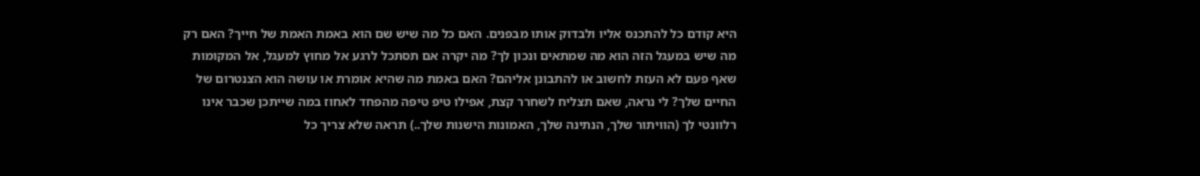היא קודם כל להתכנס אליו ולבדוק אותו מבפנים. האם כל מה שיש שם הוא באמת האמת של חייך? האם רק מה שיש במעגל הזה הוא מה שמתאים ונכון לך? מה יקרה אם תסתכל לרגע אל מחוץ למעגל, אל המקומות שאף פעם לא העזת לחשוב או להתבונן אליהם? האם באמת מה שהיא אומרת או עושה הוא הצנטרום של החיים שלך? לי נראה, שאם תצליח לשחרר קצת, אפילו טיפ טיפה מהפחד לאחוז במה שייתכן שכבר אינו רלוונטי לך (הוויתור שלך, הנתינה שלך, האמונות הישנות שלך..) תראה שלא צריך כל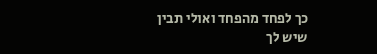כך לפחד מהפחד ואולי תבין שיש לך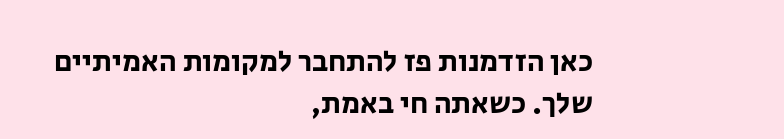כאן הזדמנות פז להתחבר למקומות האמיתיים שלך. כשאתה חי באמת,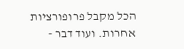הכל מקבל פרופורציות אחרות. ועוד דבר -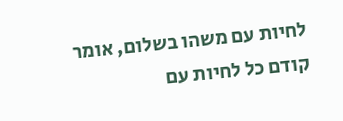לחיות עם משהו בשלום, אומר קודם כל לחיות עם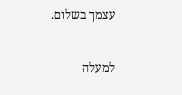עצמך בשלום.

למעלה